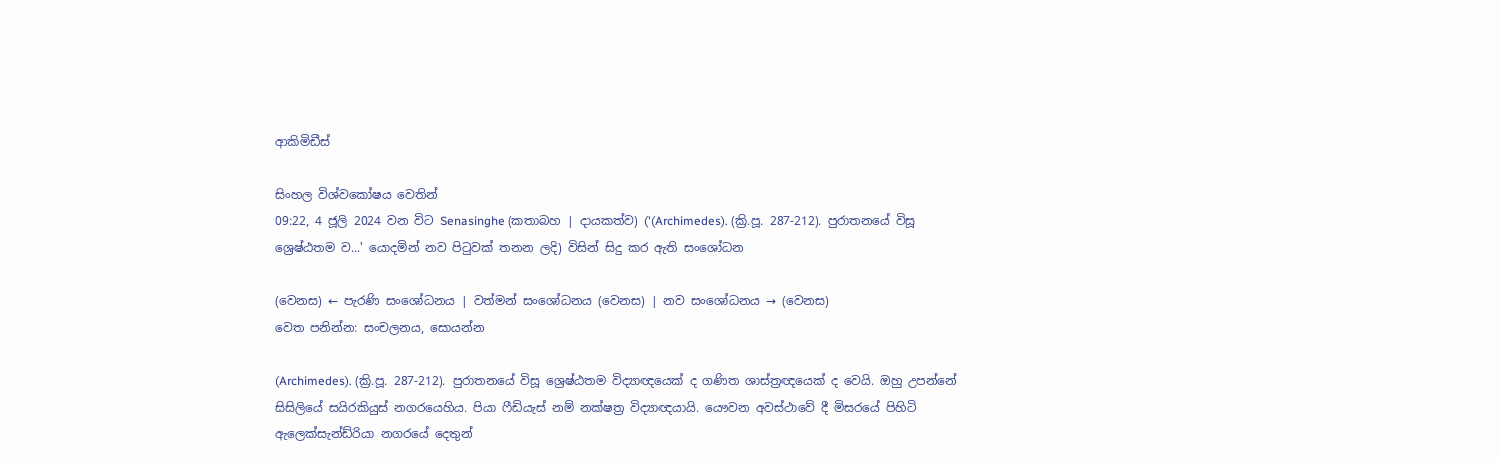ආකිමිඩීස්

සිංහල විශ්වකෝෂය වෙතින්
09:22, 4 ජූලි 2024 වන විට Senasinghe (කතාබහ | දායකත්ව) ('(Archimedes). (ක්‍රි.පූ. 287-212). පුරාතනයේ විසූ ශ්‍රෙෂ්ඨතම ව...' යොදමින් නව පිටුවක් තනන ලදි) විසින් සිදු කර ඇති සංශෝධන

(වෙනස) ← පැරණි සංශෝධනය | වත්මන් සංශෝධනය (වෙනස) | නව සංශෝධනය → (වෙනස)
වෙත පනින්න: සංචලනය, සොයන්න

(Archimedes). (ක්‍රි.පූ. 287-212). පුරාතනයේ විසූ ශ්‍රෙෂ්ඨතම විද්‍යාඥයෙක් ද ගණිත ශාස්ත්‍රඥයෙක් ද වෙයි. ඔහු උපන්නේ සිසිලියේ සයිරකියුස් නගරයෙහිය. පියා ෆීඩියැස් නම් නක්ෂත්‍ර විද්‍යාඥයායි. යෞවන අවස්ථාවේ දී මිසරයේ පිහිටි ඇලෙක්සැන්ඩ්රියා නගරයේ දෙතුන්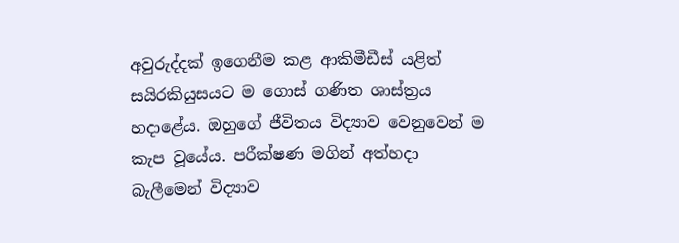අවුරුද්දක් ඉගෙනීම කළ ආකිමීඩීස් යළිත් සයිරකියුසයට ම ගොස් ගණිත ශාස්ත්‍රය හදාළේය. ඔහුගේ ජීවිතය විද්‍යාව වෙනුවෙන් ම කැප වූයේය. පරීක්ෂණ මගින් අත්හදා බැලීමෙන් විද්‍යාව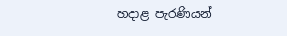හදාළ පැරණියන්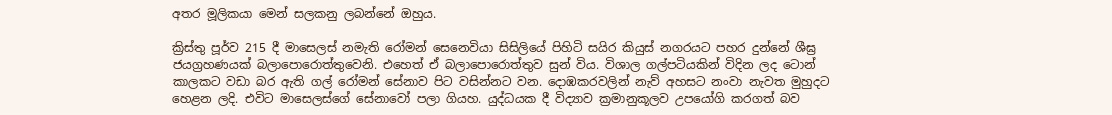අතර මූලිකයා මෙන් සලකනු ලබන්නේ ඔහුය.

ක්‍රිස්තු පූර්ව 215 දී මාසෙලස් නමැති රෝමන් සෙනෙවියා සිසිලියේ පිහිටි සයිර කියුස් නගරයට පහර දුන්නේ ශීඝ්‍ර ජයග්‍රහණයක් බලාපොරොත්තුවෙනි. එහෙත් ඒ බලාපොරොත්තුව සුන් විය. විශාල ගල්පටියකින් විදින ලද ටොන් කාලකට වඩා බර ඇති ගල් රෝමන් සේනාව පිට වසින්නට වන. දොඹකරවලින් නැව් අහසට නංවා නැවත මුහුදට හෙළන ලදි. එවිට මාසෙලස්ගේ සේනාවෝ පලා ගියහ. යුද්ධයක දී විද්‍යාව ක්‍රමානුකූලව උපයෝගි කරගත් බව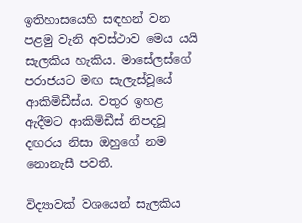ඉතිහාසයෙහි සඳහන් වන පළමු වැනි අවස්ථාව මෙය යයි සැලකිය හැකිය. මාසේලස්ගේ පරාජයට මඟ සැලැස්වූයේ ආකිමිඩීස්ය. වතුර ඉහළ ඇදීමට ආකිමිඩීස් නිපදවූ දඟරය නිසා ඔහුගේ නම නොනැසී පවතී.

විද්‍යාවක් වශයෙන් සැලකිය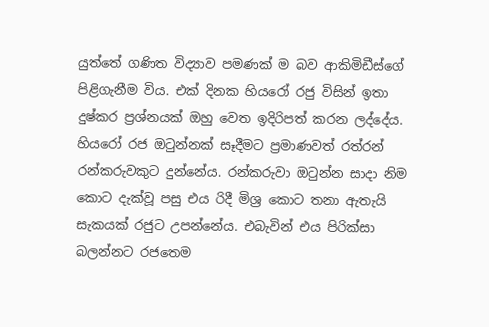යුත්තේ ගණිත විද්‍යාව පමණක් ම බව ආකිමිඩීස්ගේ පිළිගැනීම විය. එක් දිනක හියරෝ රජු විසින් ඉතා දුෂ්කර ප්‍රශ්නයක් ඔහු වෙත ඉදිරිපත් කරන ලද්දේය. හියරෝ රජ ඔටුන්නක් සෑදීමට ප්‍රමාණවත් රත්රන් රන්කරුවකුට දුන්නේය. රන්කරුවා ඔටුන්න සාදා නිම කොට දැක්වූ පසු එය රිදී මිශ්‍ර කොට තනා ඇතැයි සැකයක් රජුට උපන්නේය. එබැවින් එය පිරික්සා බලන්නට රජතෙම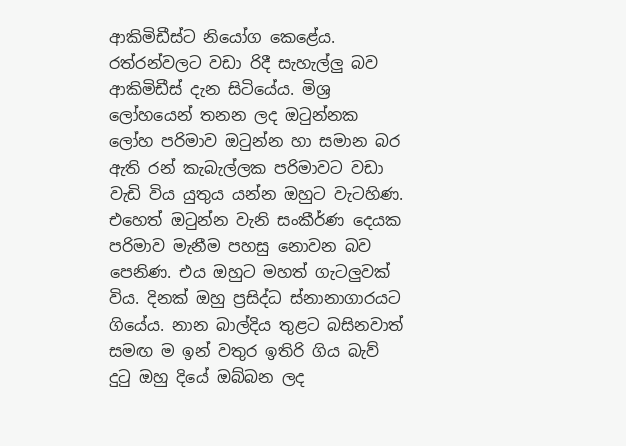ආකිමිඩීස්ට නියෝග කෙළේය. රත්රන්වලට වඩා රිදී සැහැල්ලු බව ආකිමිඩීස් දැන සිටියේය. මිශ්‍ර ලෝහයෙන් තනන ලද ඔටුන්නක ලෝහ පරිමාව ඔටුන්න හා සමාන බර ඇති රන් කැබැල්ලක පරිමාවට වඩා වැඩි විය යුතුය යන්න ඔහුට වැටහිණ. එහෙත් ඔටුන්න වැනි සංකීර්ණ දෙයක පරිමාව මැනීම පහසු නොවන බව පෙනිණ. එය ඔහුට මහත් ගැටලුවක් විය. දිනක් ඔහු ප්‍රසිද්ධ ස්නානාගාරයට ගියේය. නාන බාල්දිය තුළට බසිනවාත් සමඟ ම ඉන් වතුර ඉතිරි ගිය බැව් දුටු ඔහු දියේ ඔබ්බන ලද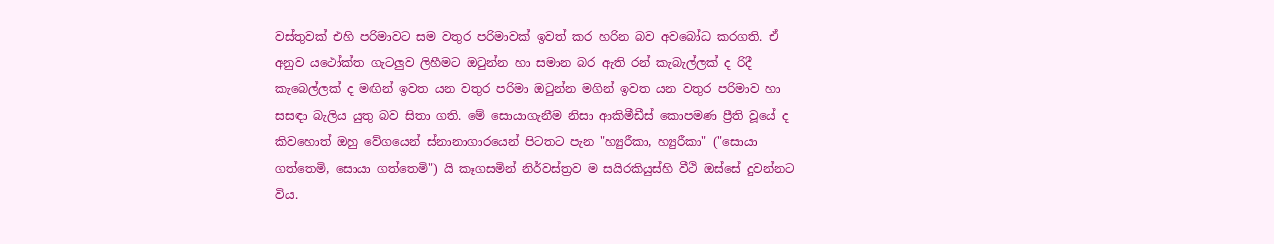වස්තුවක් එහි පරිමාවට සම වතුර පරිමාවක් ඉවත් කර හරින බව අවබෝධ කරගති. ඒ අනුව යථෝක්ත ගැටලුව ලිහීමට ඔටුන්න හා සමාන බර ඇති රන් කැබැල්ලක් ද රිදී කැබෙල්ලක් ද මඟින් ඉවත යන වතුර පරිමා ඔටුන්න මගින් ඉවත යන වතුර පරිමාව හා සසඳා බැලිය යුතු බව සිතා ගති. මේ සොයාගැනීම නිසා ආකිමීඩීස් කොපමණ ප්‍රීති වූයේ ද කිවහොත් ඔහු වේගයෙන් ස්නානාගාරයෙන් පිටතට පැන "හ්‍යුරීකා, හ්‍යුරීකා" ("සොයා ගත්තෙමි, සොයා ගත්තෙමි") යි කෑගසමින් නිර්වස්ත්‍රව ම සයිරකියුස්හි වීථි ඔස්සේ දුවන්නට විය.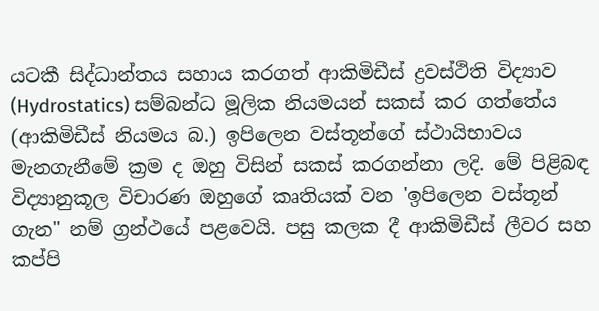යටකී සිද්ධාන්තය සහාය කරගත් ආකිමිඩීස් ද්‍රවස්ථිති විද්‍යාව (Hydrostatics) සම්බන්ධ මූලික නියමයන් සකස් කර ගත්තේය (ආකිමිඩීස් නියමය බ.) ඉපිලෙන වස්තූන්ගේ ස්ථායිභාවය මැනගැනීමේ ක්‍රම ද ඔහු විසින් සකස් කරගන්නා ලදි. මේ පිළිබඳ විද්‍යානුකූල විචාරණ ඔහුගේ කෘතියක් වන 'ඉපිලෙන වස්තූන් ගැන" නම් ග්‍රන්ථයේ පළවෙයි. පසු කලක දී ආකිමිඩීස් ලීවර සහ කප්පි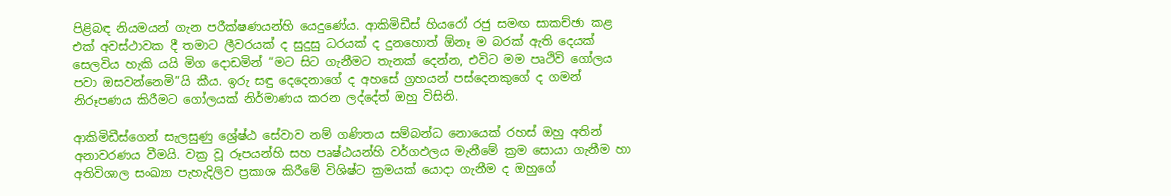පිළිබඳ නියමයන් ගැන පරීක්ෂණයන්හි යෙදුණේය. ආකිමිඩීස් හියරෝ රජු සමඟ සාකච්ඡා කළ එක් අවස්ථාවක දී තමාට ලීවරයක් ද සුදුසු ධරයක් ද දුනහොත් ඕනෑ ම බරක් ඇති දෙයක් සෙලවිය හැකි යයි මිග දොඩමින් “මට සිට ගැනීමට තැනක් දෙන්න, එවිට මම පෘථිවි ගෝලය පවා ඔසවන්නෙමි”යි කීය. ඉරු සඳු දෙදෙනාගේ ද අහසේ ග්‍රහයන් පස්දෙනකුගේ ද ගමන් නිරූපණය කිරීමට ගෝලයක් නිර්මාණය කරන ලද්දේත් ඔහු විසිනි.

ආකිමිඩීස්ගෙන් සැලසුණු ශ්‍රේෂ්ඨ සේවාව නම් ගණිතය සම්බන්ධ නොයෙක් රහස් ඔහු අතින් අනාවරණය වීමයි. වක්‍ර වූ රූපයන්හි සහ පෘෂ්ඨයන්හි වර්ගඵලය මැනීමේ ක්‍රම සොයා ගැනීම හා අතිවිශාල සංඛ්‍යා පැහැදිලිව ප්‍රකාශ කිරීමේ විශිෂ්ට ක්‍රමයක් යොදා ගැනීම ද ඔහුගේ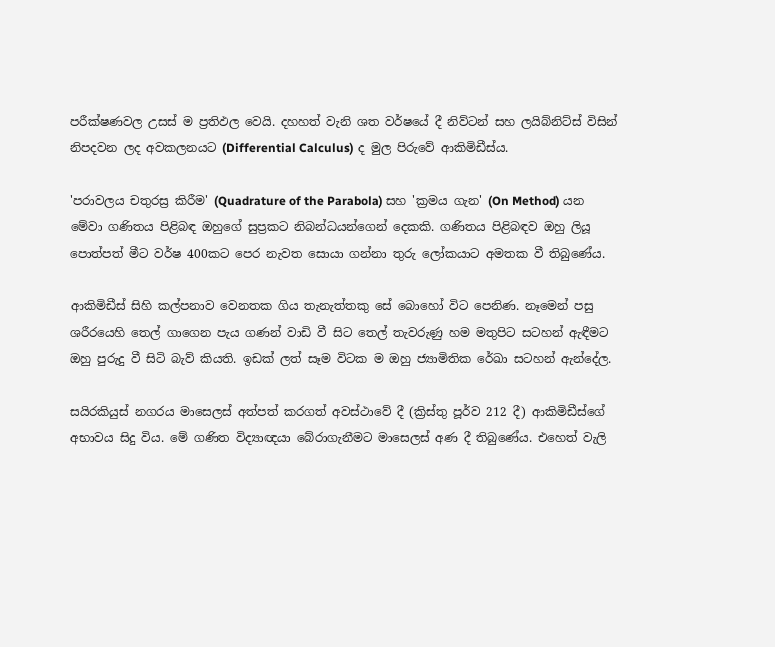පරීක්ෂණවල උසස් ම ප්‍රතිඵල වෙයි. දහහත් වැනි ශත වර්ෂයේ දී නිව්ටන් සහ ලයිබ්නිට්ස් විසින් නිපදවන ලද අවකලනයට (Differential Calculus) ද මුල පිරුවේ ආකිමිඩීස්ය.

'පරාවලය චතුරස්‍ර කිරීම' (Quadrature of the Parabola) සහ 'ක්‍රමය ගැන' (On Method) යන මේවා ගණිතය පිළිබඳ ඔහුගේ සුප්‍රකට නිබන්ධයන්ගෙන් දෙකකි. ගණිතය පිළිබඳව ඔහු ලියූ පොත්පත් මීට වර්ෂ 400කට පෙර නැවත සොයා ගන්නා තුරු ලෝකයාට අමතක වී තිබුණේය.

ආකිමිඩීස් සිහි කල්පනාව වෙනතක ගිය තැනැත්තකු සේ බොහෝ විට පෙනිණ. නෑමෙන් පසු ශරීරයෙහි තෙල් ගාගෙන පැය ගණන් වාඩි වී සිට තෙල් තැවරුණු හම මතුපිට සටහන් ඇඳීමට ඔහු පුරුදු වී සිටි බැව් කියති. ඉඩක් ලත් සෑම විටක ම ඔහු ජ්‍යාමිතික රේඛා සටහන් ඇන්දේල.

සයිරකියුස් නගරය මාසෙලස් අත්පත් කරගත් අවස්ථාවේ දී (ක්‍රිස්තු පූර්ව 212 දී) ආකිමිඩීස්ගේ අභාවය සිදු විය. මේ ගණිත විද්‍යාඥයා බේරාගැනීමට මාසෙලස් අණ දී තිබුණේය. එහෙත් වැලි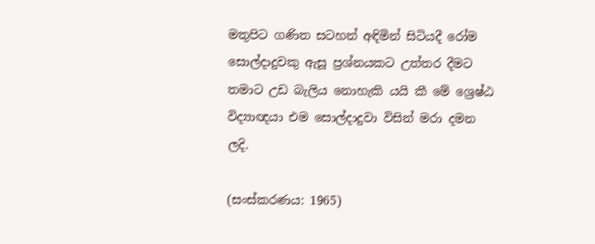මතුපිට ගණිත සටහන් අඳිමින් සිටියදී රෝම සොල්දාදුවකු ඇසූ ප්‍රශ්නයකට උත්තර දීමට තමාට උඩ බැලිය නොහැකි යයි කී මේ ශ්‍රෙෂ්ඨ විද්‍යාඥයා එම සොල්දාදුවා විසින් මරා දමන ලදි.

(සංස්කරණය: 1965)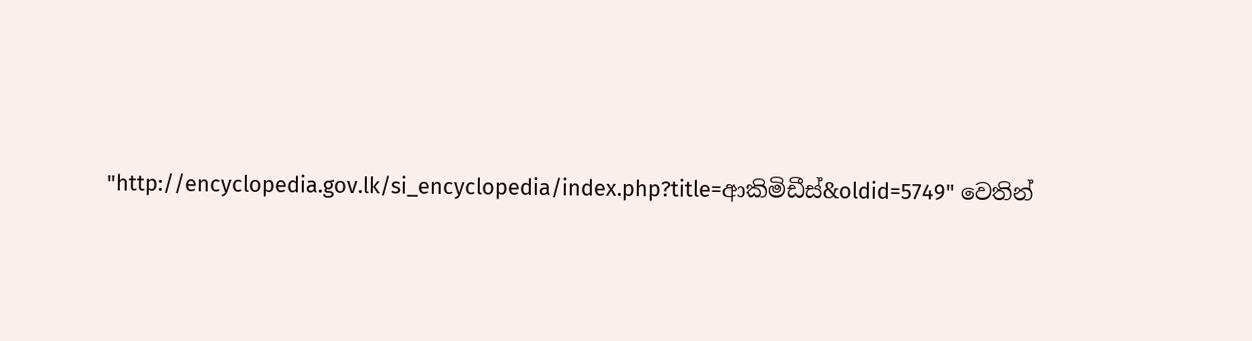"http://encyclopedia.gov.lk/si_encyclopedia/index.php?title=ආකිමිඩීස්&oldid=5749" වෙතින්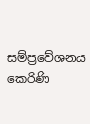සම්ප්‍රවේශනය කෙරිණි